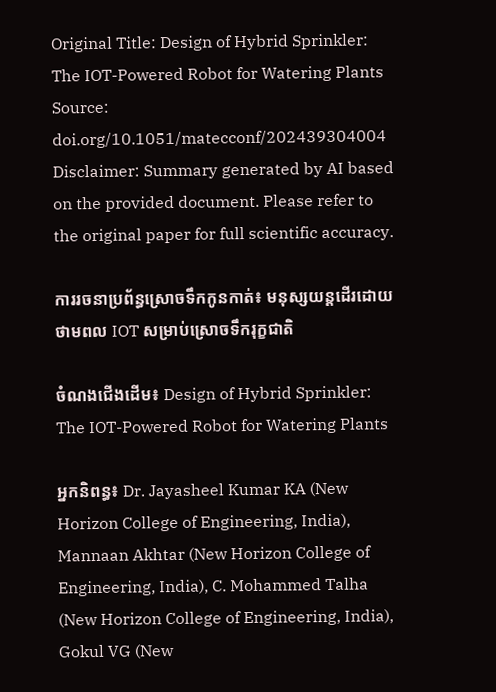Original Title: Design of Hybrid Sprinkler: The IOT-Powered Robot for Watering Plants
Source: doi.org/10.1051/matecconf/202439304004
Disclaimer: Summary generated by AI based on the provided document. Please refer to the original paper for full scientific accuracy.

ការរចនាប្រព័ន្ធស្រោចទឹកកូនកាត់៖ មនុស្សយន្តដើរដោយថាមពល IOT សម្រាប់ស្រោចទឹករុក្ខជាតិ

ចំណងជើងដើម៖ Design of Hybrid Sprinkler: The IOT-Powered Robot for Watering Plants

អ្នកនិពន្ធ៖ Dr. Jayasheel Kumar KA (New Horizon College of Engineering, India), Mannaan Akhtar (New Horizon College of Engineering, India), C. Mohammed Talha (New Horizon College of Engineering, India), Gokul VG (New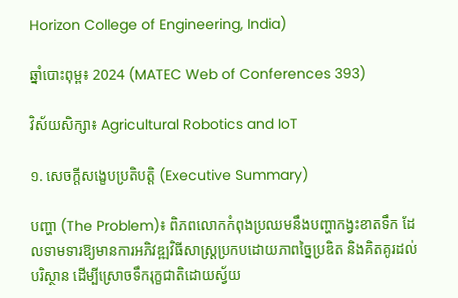Horizon College of Engineering, India)

ឆ្នាំបោះពុម្ព៖ 2024 (MATEC Web of Conferences 393)

វិស័យសិក្សា៖ Agricultural Robotics and IoT

១. សេចក្តីសង្ខេបប្រតិបត្តិ (Executive Summary)

បញ្ហា (The Problem)៖ ពិភពលោកកំពុងប្រឈមនឹងបញ្ហាកង្វះខាតទឹក ដែលទាមទារឱ្យមានការអភិវឌ្ឍវិធីសាស្ត្រប្រកបដោយភាពច្នៃប្រឌិត និងគិតគូរដល់បរិស្ថាន ដើម្បីស្រោចទឹករុក្ខជាតិដោយស្វ័យ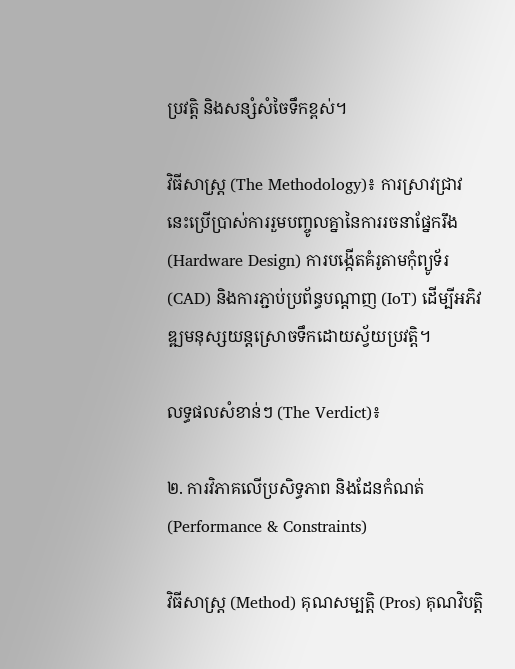ប្រវត្តិ និងសន្សំសំចៃទឹកខ្ពស់។

វិធីសាស្ត្រ (The Methodology)៖ ការស្រាវជ្រាវនេះប្រើប្រាស់ការរួមបញ្ចូលគ្នានៃការរចនាផ្នែករឹង (Hardware Design) ការបង្កើតគំរូតាមកុំព្យូទ័រ (CAD) និងការភ្ជាប់ប្រព័ន្ធបណ្ដាញ (IoT) ដើម្បីអភិវឌ្ឍមនុស្សយន្តស្រោចទឹកដោយស្វ័យប្រវត្តិ។

លទ្ធផលសំខាន់ៗ (The Verdict)៖

២. ការវិភាគលើប្រសិទ្ធភាព និងដែនកំណត់ (Performance & Constraints)

វិធីសាស្ត្រ (Method) គុណសម្បត្តិ (Pros) គុណវិបត្តិ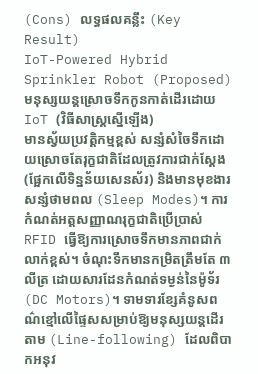(Cons) លទ្ធផលគន្លឹះ (Key Result)
IoT-Powered Hybrid Sprinkler Robot (Proposed)
មនុស្សយន្តស្រោចទឹកកូនកាត់ដើរដោយ IoT (វិធីសាស្ត្រស្នើឡើង)
មានស្វ័យប្រវត្តិកម្មខ្ពស់ សន្សំសំចៃទឹកដោយស្រោចតែរុក្ខជាតិដែលត្រូវការជាក់ស្តែង (ផ្អែកលើទិន្នន័យសេនស័រ) និងមានមុខងារសន្សំថាមពល (Sleep Modes)។ ការកំណត់អត្តសញ្ញាណរុក្ខជាតិប្រើប្រាស់ RFID ធ្វើឱ្យការស្រោចទឹកមានភាពជាក់លាក់ខ្ពស់។ ចំណុះទឹកមានកម្រិតត្រឹមតែ ៣លីត្រ ដោយសារដែនកំណត់ទម្ងន់នៃម៉ូទ័រ (DC Motors)។ ទាមទារខ្សែគំនូសពណ៌ខ្មៅលើផ្ទៃសសម្រាប់ឱ្យមនុស្សយន្តដើរតាម (Line-following) ដែលពិបាកអនុវ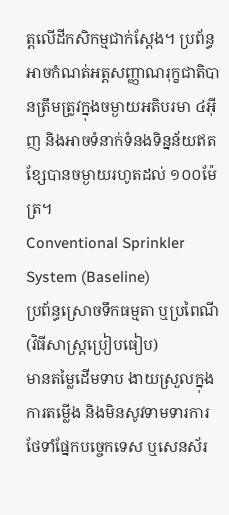ត្តលើដីកសិកម្មជាក់ស្តែង។ ប្រព័ន្ធអាចកំណត់អត្តសញ្ញាណរុក្ខជាតិបានត្រឹមត្រូវក្នុងចម្ងាយអតិបរមា ៤អ៊ីញ និងអាចទំនាក់ទំនងទិន្នន័យឥតខ្សែបានចម្ងាយរហូតដល់ ១០០ម៉ែត្រ។
Conventional Sprinkler System (Baseline)
ប្រព័ន្ធស្រោចទឹកធម្មតា ឬប្រពៃណី (វិធីសាស្ត្រប្រៀបធៀប)
មានតម្លៃដើមទាប ងាយស្រួលក្នុងការតម្លើង និងមិនសូវទាមទារការថែទាំផ្នែកបច្ចេកទេស ឬសេនស័រ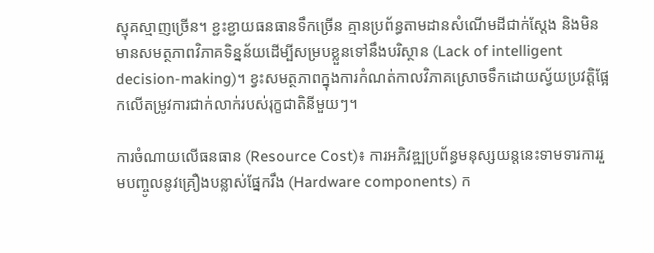ស្មុគស្មាញច្រើន។ ខ្ជះខ្ជាយធនធានទឹកច្រើន គ្មានប្រព័ន្ធតាមដានសំណើមដីជាក់ស្តែង និងមិនមានសមត្ថភាពវិភាគទិន្នន័យដើម្បីសម្របខ្លួនទៅនឹងបរិស្ថាន (Lack of intelligent decision-making)។ ខ្វះសមត្ថភាពក្នុងការកំណត់កាលវិភាគស្រោចទឹកដោយស្វ័យប្រវត្តិផ្អែកលើតម្រូវការជាក់លាក់របស់រុក្ខជាតិនីមួយៗ។

ការចំណាយលើធនធាន (Resource Cost)៖ ការអភិវឌ្ឍប្រព័ន្ធមនុស្សយន្តនេះទាមទារការរួមបញ្ចូលនូវគ្រឿងបន្លាស់ផ្នែករឹង (Hardware components) ក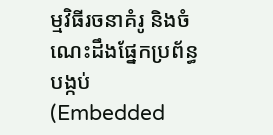ម្មវិធីរចនាគំរូ និងចំណេះដឹងផ្នែកប្រព័ន្ធបង្កប់ (Embedded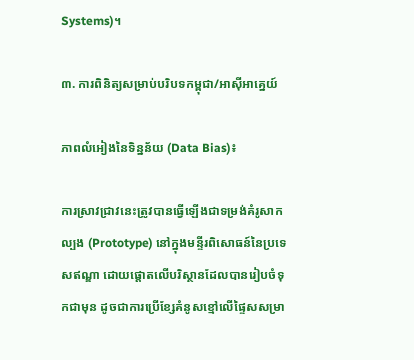Systems)។

៣. ការពិនិត្យសម្រាប់បរិបទកម្ពុជា/អាស៊ីអាគ្នេយ៍

ភាពលំអៀងនៃទិន្នន័យ (Data Bias)៖

ការស្រាវជ្រាវនេះត្រូវបានធ្វើឡើងជាទម្រង់គំរូសាកល្បង (Prototype) នៅក្នុងមន្ទីរពិសោធន៍នៃប្រទេសឥណ្ឌា ដោយផ្តោតលើបរិស្ថានដែលបានរៀបចំទុកជាមុន ដូចជាការប្រើខ្សែគំនូសខ្មៅលើផ្ទៃសសម្រា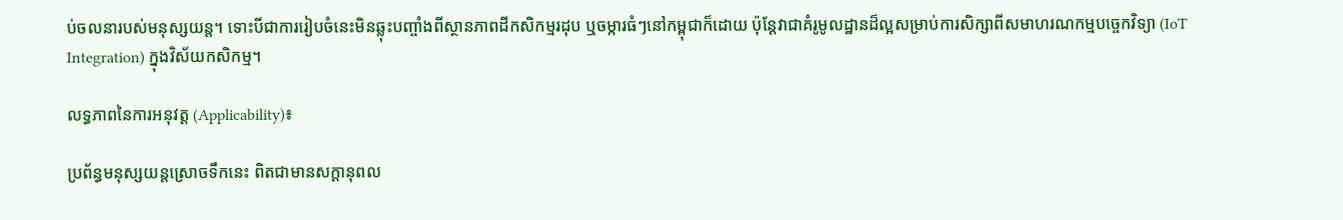ប់ចលនារបស់មនុស្សយន្ត។ ទោះបីជាការរៀបចំនេះមិនឆ្លុះបញ្ចាំងពីស្ថានភាពដីកសិកម្មរដុប ឬចម្ការធំៗនៅកម្ពុជាក៏ដោយ ប៉ុន្តែវាជាគំរូមូលដ្ឋានដ៏ល្អសម្រាប់ការសិក្សាពីសមាហរណកម្មបច្ចេកវិទ្យា (IoT Integration) ក្នុងវិស័យកសិកម្ម។

លទ្ធភាពនៃការអនុវត្ត (Applicability)៖

ប្រព័ន្ធមនុស្សយន្តស្រោចទឹកនេះ ពិតជាមានសក្តានុពល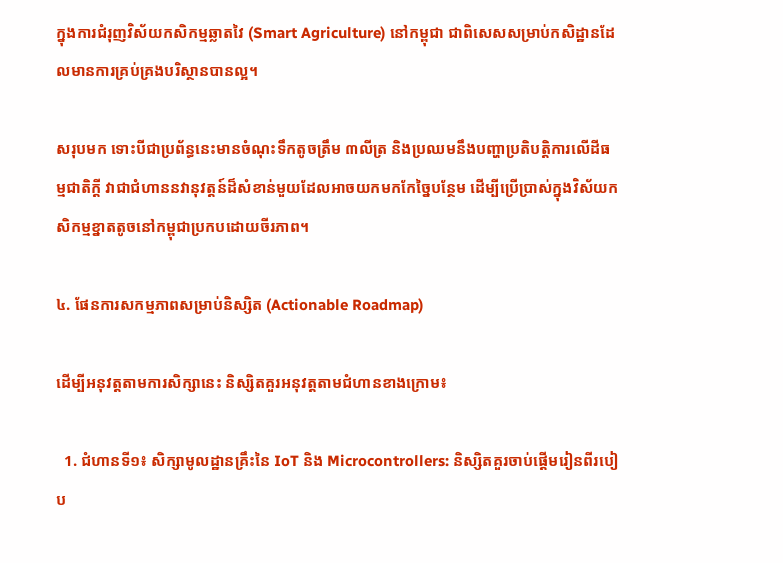ក្នុងការជំរុញវិស័យកសិកម្មឆ្លាតវៃ (Smart Agriculture) នៅកម្ពុជា ជាពិសេសសម្រាប់កសិដ្ឋានដែលមានការគ្រប់គ្រងបរិស្ថានបានល្អ។

សរុបមក ទោះបីជាប្រព័ន្ធនេះមានចំណុះទឹកតូចត្រឹម ៣លីត្រ និងប្រឈមនឹងបញ្ហាប្រតិបត្តិការលើដីធម្មជាតិក្តី វាជាជំហាននវានុវត្តន៍ដ៏សំខាន់មួយដែលអាចយកមកកែច្នៃបន្ថែម ដើម្បីប្រើប្រាស់ក្នុងវិស័យកសិកម្មខ្នាតតូចនៅកម្ពុជាប្រកបដោយចីរភាព។

៤. ផែនការសកម្មភាពសម្រាប់និស្សិត (Actionable Roadmap)

ដើម្បីអនុវត្តតាមការសិក្សានេះ និស្សិតគួរអនុវត្តតាមជំហានខាងក្រោម៖

  1. ជំហានទី១៖ សិក្សាមូលដ្ឋានគ្រឹះនៃ IoT និង Microcontrollers: និស្សិតគួរចាប់ផ្តើមរៀនពីរបៀប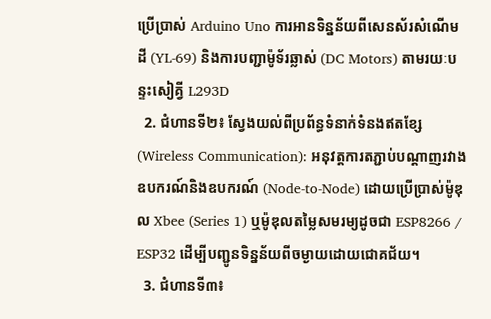ប្រើប្រាស់ Arduino Uno ការអានទិន្នន័យពីសេនស័រសំណើមដី (YL-69) និងការបញ្ជាម៉ូទ័រឆ្លាស់ (DC Motors) តាមរយៈបន្ទះសៀគ្វី L293D
  2. ជំហានទី២៖ ស្វែងយល់ពីប្រព័ន្ធទំនាក់ទំនងឥតខ្សែ (Wireless Communication): អនុវត្តការតភ្ជាប់បណ្ដាញរវាងឧបករណ៍និងឧបករណ៍ (Node-to-Node) ដោយប្រើប្រាស់ម៉ូឌុល Xbee (Series 1) ឬម៉ូឌុលតម្លៃសមរម្យដូចជា ESP8266 / ESP32 ដើម្បីបញ្ជូនទិន្នន័យពីចម្ងាយដោយជោគជ័យ។
  3. ជំហានទី៣៖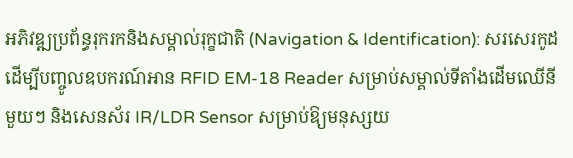អភិវឌ្ឍប្រព័ន្ធរុករកនិងសម្គាល់រុក្ខជាតិ (Navigation & Identification): សរសេរកូដដើម្បីបញ្ចូលឧបករណ៍អាន RFID EM-18 Reader សម្រាប់សម្គាល់ទីតាំងដើមឈើនីមួយៗ និងសេនស័រ IR/LDR Sensor សម្រាប់ឱ្យមនុស្សយ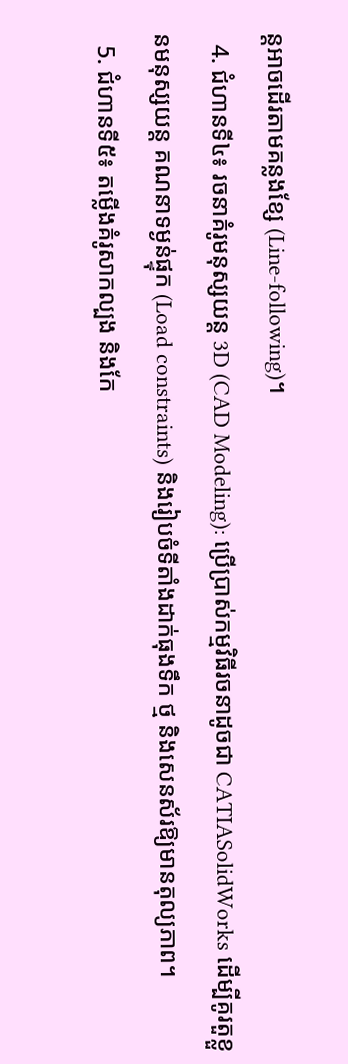ន្តអាចដើរតាមគន្លងខ្សែ (Line-following)។
  4. ជំហានទី៤៖ រចនាគំរូមនុស្សយន្ត 3D (CAD Modeling): ប្រើប្រាស់កម្មវិធីរចនាដូចជា CATIASolidWorks ដើម្បីគូរតួខ្លួនមនុស្សយន្ត គណនាទម្ងន់ផ្ទុក (Load constraints) និងរៀបចំទីតាំងដាក់ធុងទឹក ថ្ម និងសេនស័រឱ្យមានតុល្យភាព។
  5. ជំហានទី៥៖ តម្លើងគំរូសាកល្បង និងកែ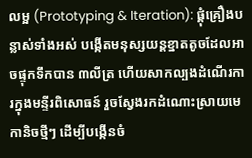លម្អ (Prototyping & Iteration): ផ្គុំគ្រឿងបន្លាស់ទាំងអស់ បង្កើតមនុស្សយន្តខ្នាតតូចដែលអាចផ្ទុកទឹកបាន ៣លីត្រ ហើយសាកល្បងដំណើរការក្នុងមន្ទីរពិសោធន៍ រួចស្វែងរកដំណោះស្រាយមេកានិចថ្មីៗ ដើម្បីបង្កើនចំ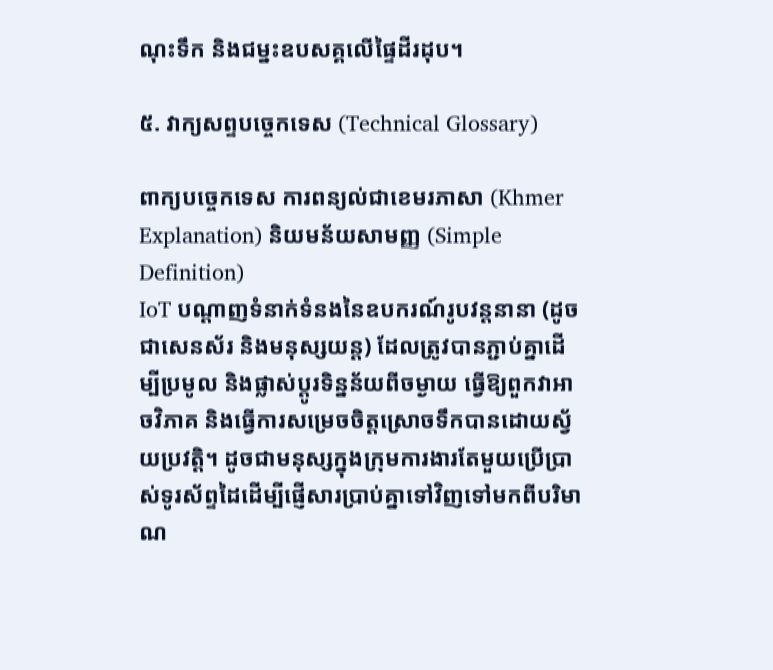ណុះទឹក និងជម្នះឧបសគ្គលើផ្ទៃដីរដុប។

៥. វាក្យសព្ទបច្ចេកទេស (Technical Glossary)

ពាក្យបច្ចេកទេស ការពន្យល់ជាខេមរភាសា (Khmer Explanation) និយមន័យសាមញ្ញ (Simple Definition)
IoT បណ្ដាញទំនាក់ទំនងនៃឧបករណ៍រូបវន្តនានា (ដូចជាសេនស័រ និងមនុស្សយន្ត) ដែលត្រូវបានភ្ជាប់គ្នាដើម្បីប្រមូល និងផ្លាស់ប្តូរទិន្នន័យពីចម្ងាយ ធ្វើឱ្យពួកវាអាចវិភាគ និងធ្វើការសម្រេចចិត្តស្រោចទឹកបានដោយស្វ័យប្រវត្តិ។ ដូចជាមនុស្សក្នុងក្រុមការងារតែមួយប្រើប្រាស់ទូរស័ព្ទដៃដើម្បីផ្ញើសារប្រាប់គ្នាទៅវិញទៅមកពីបរិមាណ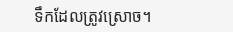ទឹកដែលត្រូវស្រោច។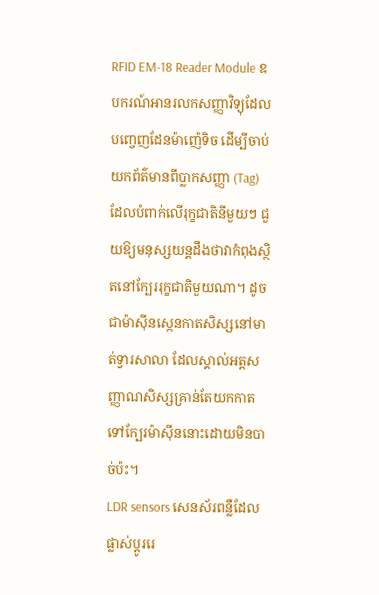RFID EM-18 Reader Module ឧបករណ៍អានរលកសញ្ញាវិទ្យុដែលបញ្ចេញដែនម៉ាញ៉េទិច ដើម្បីចាប់យកព័ត៌មានពីប្លាកសញ្ញា (Tag) ដែលបំពាក់លើរុក្ខជាតិនីមួយៗ ជួយឱ្យមនុស្សយន្តដឹងថាវាកំពុងស្ថិតនៅក្បែររុក្ខជាតិមួយណា។ ដូចជាម៉ាស៊ីនស្កេនកាតសិស្សនៅមាត់ទ្វារសាលា ដែលស្គាល់អត្តសញ្ញាណសិស្សគ្រាន់តែយកកាតទៅក្បែរម៉ាស៊ីននោះដោយមិនបាច់ប៉ះ។
LDR sensors សេនស័រពន្លឺដែលផ្លាស់ប្តូររេ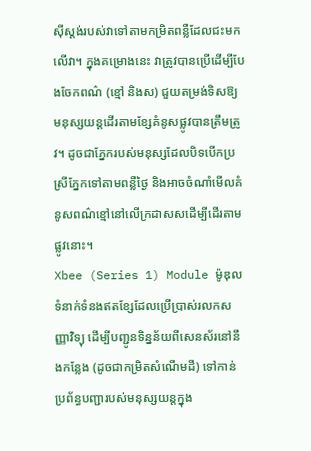ស៊ីស្តង់របស់វាទៅតាមកម្រិតពន្លឺដែលជះមកលើវា។ ក្នុងគម្រោងនេះ វាត្រូវបានប្រើដើម្បីបែងចែកពណ៌ (ខ្មៅ និងស) ជួយតម្រង់ទិសឱ្យមនុស្សយន្តដើរតាមខ្សែគំនូសផ្លូវបានត្រឹមត្រូវ។ ដូចជាភ្នែករបស់មនុស្សដែលបិទបើកប្រស្រីភ្នែកទៅតាមពន្លឺថ្ងៃ និងអាចចំណាំមើលគំនូសពណ៌ខ្មៅនៅលើក្រដាសសដើម្បីដើរតាមផ្លូវនោះ។
Xbee (Series 1) Module ម៉ូឌុលទំនាក់ទំនងឥតខ្សែដែលប្រើប្រាស់រលកសញ្ញាវិទ្យុ ដើម្បីបញ្ជូនទិន្នន័យពីសេនស័រនៅនឹងកន្លែង (ដូចជាកម្រិតសំណើមដី) ទៅកាន់ប្រព័ន្ធបញ្ជារបស់មនុស្សយន្តក្នុង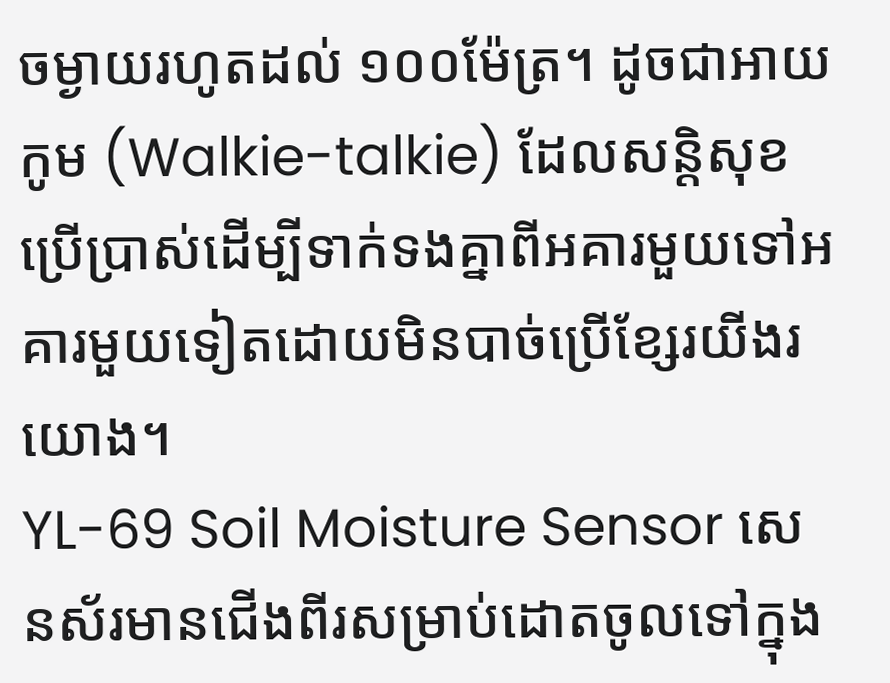ចម្ងាយរហូតដល់ ១០០ម៉ែត្រ។ ដូចជាអាយកូម (Walkie-talkie) ដែលសន្តិសុខប្រើប្រាស់ដើម្បីទាក់ទងគ្នាពីអគារមួយទៅអគារមួយទៀតដោយមិនបាច់ប្រើខ្សែរយីងរយោង។
YL-69 Soil Moisture Sensor សេនស័រមានជើងពីរសម្រាប់ដោតចូលទៅក្នុង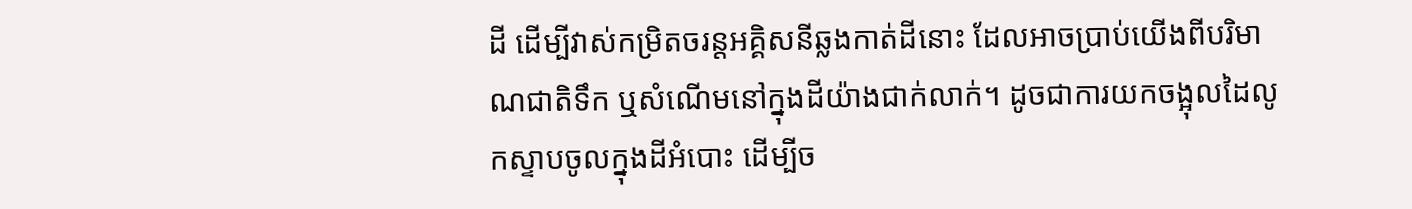ដី ដើម្បីវាស់កម្រិតចរន្តអគ្គិសនីឆ្លងកាត់ដីនោះ ដែលអាចប្រាប់យើងពីបរិមាណជាតិទឹក ឬសំណើមនៅក្នុងដីយ៉ាងជាក់លាក់។ ដូចជាការយកចង្អុលដៃលូកស្ទាបចូលក្នុងដីអំបោះ ដើម្បីច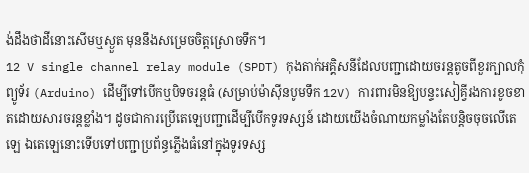ង់ដឹងថាដីនោះសើមឬស្ងួត មុននឹងសម្រេចចិត្តស្រោចទឹក។
12 V single channel relay module (SPDT) កុងតាក់អគ្គិសនីដែលបញ្ជាដោយចរន្តតូចពីខួរក្បាលកុំព្យូទ័រ (Arduino) ដើម្បីទៅបើកឬបិទចរន្តធំ (សម្រាប់ម៉ាស៊ីនបូមទឹក 12V) ការពារមិនឱ្យបន្ទះសៀគ្វីរងការខូចខាតដោយសារចរន្តខ្លាំង។ ដូចជាការប្រើតេឡេបញ្ជាដើម្បីបើកទូរទស្សន៍ ដោយយើងចំណាយកម្លាំងតែបន្តិចចុចលើតេឡេ ឯតេឡេនោះទើបទៅបញ្ជាប្រព័ន្ធភ្លើងធំនៅក្នុងទូរទស្ស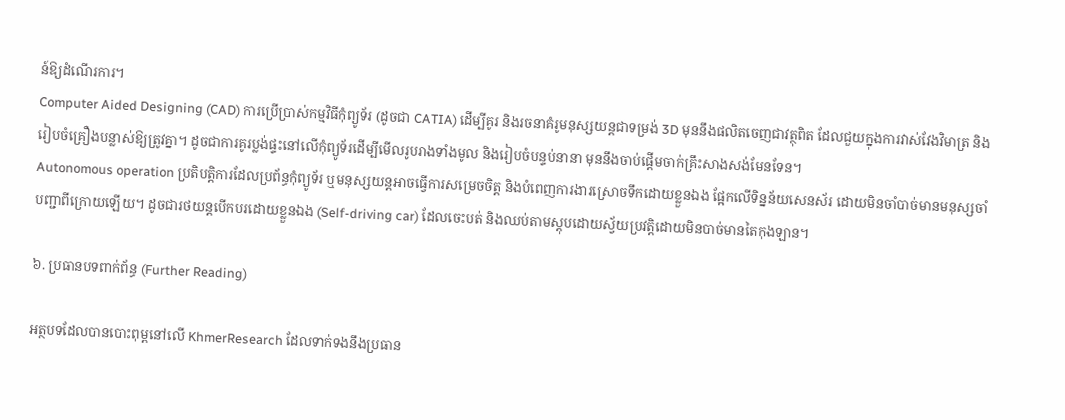ន៍ឱ្យដំណើរការ។
Computer Aided Designing (CAD) ការប្រើប្រាស់កម្មវិធីកុំព្យូទ័រ (ដូចជា CATIA) ដើម្បីគូរ និងរចនាគំរូមនុស្សយន្តជាទម្រង់ 3D មុននឹងផលិតចេញជាវត្ថុពិត ដែលជួយក្នុងការវាស់វែងវិមាត្រ និងរៀបចំគ្រឿងបន្លាស់ឱ្យត្រូវគ្នា។ ដូចជាការគូរប្លង់ផ្ទះនៅលើកុំព្យូទ័រដើម្បីមើលរូបរាងទាំងមូល និងរៀបចំបន្ទប់នានា មុននឹងចាប់ផ្តើមចាក់គ្រឹះសាងសង់មែនទែន។
Autonomous operation ប្រតិបត្តិការដែលប្រព័ន្ធកុំព្យូទ័រ ឬមនុស្សយន្តអាចធ្វើការសម្រេចចិត្ត និងបំពេញការងារស្រោចទឹកដោយខ្លួនឯង ផ្អែកលើទិន្នន័យសេនស័រ ដោយមិនចាំបាច់មានមនុស្សចាំបញ្ជាពីក្រោយឡើយ។ ដូចជារថយន្តបើកបរដោយខ្លួនឯង (Self-driving car) ដែលចេះបត់ និងឈប់តាមស្តុបដោយស្វ័យប្រវត្តិដោយមិនបាច់មានតៃកុងឡាន។

៦. ប្រធានបទពាក់ព័ន្ធ (Further Reading)

អត្ថបទដែលបានបោះពុម្ពនៅលើ KhmerResearch ដែលទាក់ទងនឹងប្រធាន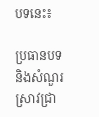បទនេះ៖

ប្រធានបទ និងសំណួរស្រាវជ្រា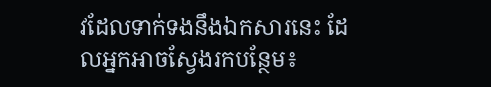វដែលទាក់ទងនឹងឯកសារនេះ ដែលអ្នកអាចស្វែងរកបន្ថែម៖